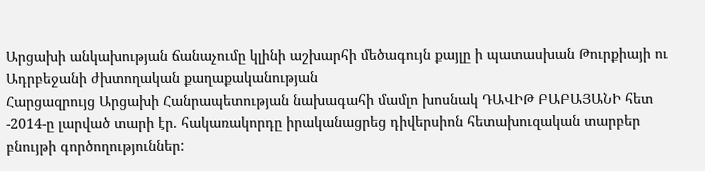Արցախի անկախության ճանաչումը կլինի աշխարհի մեծագույն քայլը ի պատասխան Թուրքիայի ու Ադրբեջանի ժխտողական քաղաքականության
Հարցազրույց Արցախի Հանրապետության նախագահի մամլո խոսնակ ԴԱՎԻԹ ԲԱԲԱՅԱՆԻ հետ
-2014-ը լարված տարի էր. հակառակորդը իրականացրեց դիվերսիոն հետախուզական տարբեր բնույթի գործողություններ: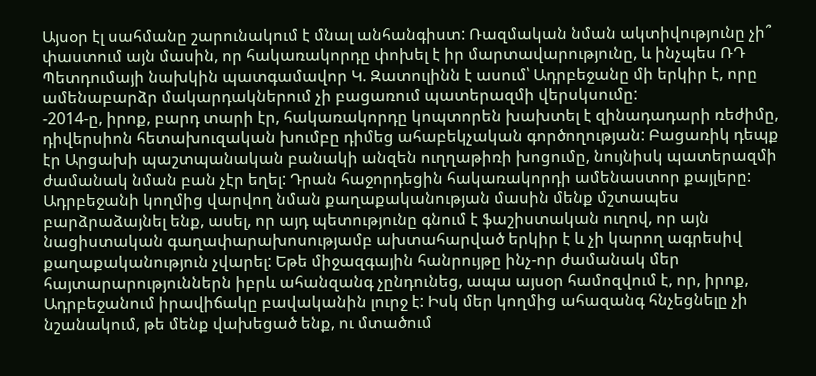Այսօր էլ սահմանը շարունակում է մնալ անհանգիստ: Ռազմական նման ակտիվությունը չի՞ փաստում այն մասին, որ հակառակորդը փոխել է իր մարտավարությունը, և ինչպես ՌԴ Պետդումայի նախկին պատգամավոր Կ. Զատուլինն է ասում՝ Ադրբեջանը մի երկիր է, որը ամենաբարձր մակարդակներում չի բացառում պատերազմի վերսկսումը:
-2014-ը, իրոք, բարդ տարի էր, հակառակորդը կոպտորեն խախտել է զինադադարի ռեժիմը, դիվերսիոն հետախուզական խումբը դիմեց ահաբեկչական գործողության: Բացառիկ դեպք էր Արցախի պաշտպանական բանակի անզեն ուղղաթիռի խոցումը, նույնիսկ պատերազմի ժամանակ նման բան չէր եղել: Դրան հաջորդեցին հակառակորդի ամենաստոր քայլերը:
Ադրբեջանի կողմից վարվող նման քաղաքականության մասին մենք մշտապես բարձրաձայնել ենք, ասել, որ այդ պետությունը գնում է ֆաշիստական ուղով, որ այն նացիստական գաղափարախոսությամբ ախտահարված երկիր է և չի կարող ագրեսիվ քաղաքականություն չվարել: Եթե միջազգային հանրույթը ինչ-որ ժամանակ մեր հայտարարություններն իբրև ահանզանգ չընդունեց, ապա այսօր համոզվում է, որ, իրոք, Ադրբեջանում իրավիճակը բավականին լուրջ է: Իսկ մեր կողմից ահազանգ հնչեցնելը չի նշանակում, թե մենք վախեցած ենք, ու մտածում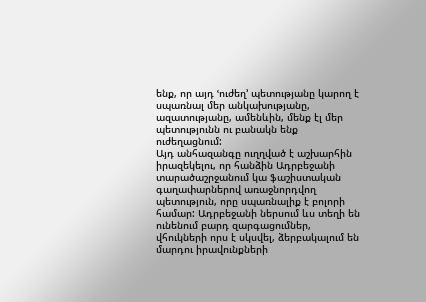ենք, որ այդ ՙուժեղ՚ պետությանը կարող է սպառնալ մեր անկախությանը, ազատությանը, ամենևին, մենք էլ մեր պետությունն ու բանակն ենք ուժեղացնում:
Այդ անհազանգը ուղղված է աշխարհին իրազեկելու, որ հանձին Ադրբեջանի տարածաշրջանում կա ֆաշիստական գաղափարներով առաջնորդվող պետություն, որը սպառնալիք է բոլորի համար: Ադրբեջանի ներսում ևս տեղի են ունենում բարդ զարգացումներ, վհուկների որս է սկսվել, ձերբակալում են մարդու իրավունքների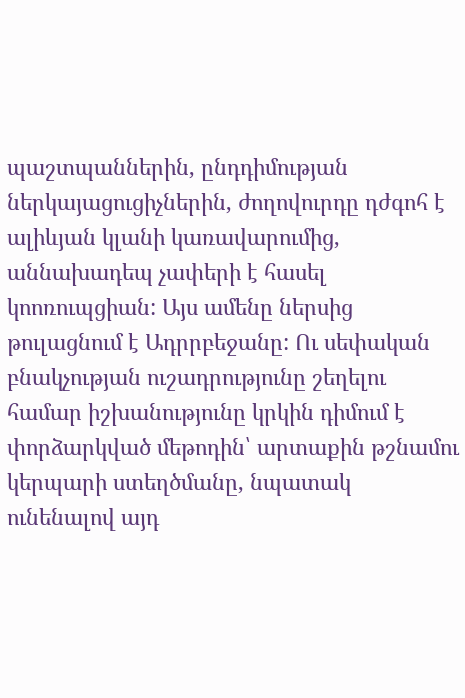պաշտպաններին, ընդդիմության ներկայացուցիչներին, ժողովուրդը դժգոհ է ալիևյան կլանի կառավարումից, աննախադեպ չափերի է հասել կոոռուպցիան: Այս ամենը ներսից թուլացնում է Ադրրբեջանը: Ու սեփական բնակչության ուշադրությունը շեղելու համար իշխանությունը կրկին դիմում է փորձարկված մեթոդին՝ արտաքին թշնամու կերպարի ստեղծմանը, նպատակ ունենալով այդ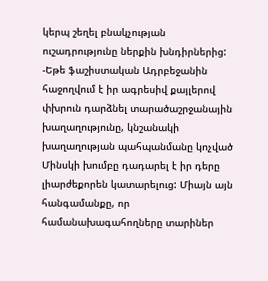կերպ շեղել բնակչության ուշադրությունը ներքին խնդիրներից:
-Եթե ֆաշիստական Ադրբեջանին հաջողվում է իր ագրեսիվ քայլերով փխրուն դարձնել տարածաշրջանային խաղաղությունը, կնշանակի խաղաղության պահպանմանը կոչված Մինսկի խումբը դադարել է իր դերը լիարժեքորեն կատարելուց: Միայն այն հանգամանքը, որ համանախագահողները տարիներ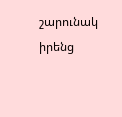շարունակ իրենց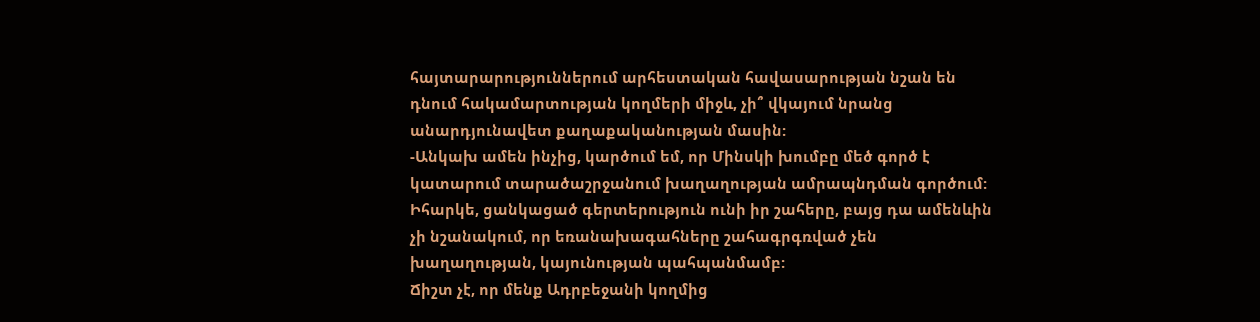հայտարարություններում արհեստական հավասարության նշան են դնում հակամարտության կողմերի միջև, չի՞ վկայում նրանց անարդյունավետ քաղաքականության մասին:
-Անկախ ամեն ինչից, կարծում եմ, որ Մինսկի խումբը մեծ գործ է կատարում տարածաշրջանում խաղաղության ամրապնդման գործում: Իհարկե, ցանկացած գերտերություն ունի իր շահերը, բայց դա ամենևին չի նշանակում, որ եռանախագահները շահագրգռված չեն խաղաղության, կայունության պահպանմամբ:
Ճիշտ չէ, որ մենք Ադրբեջանի կողմից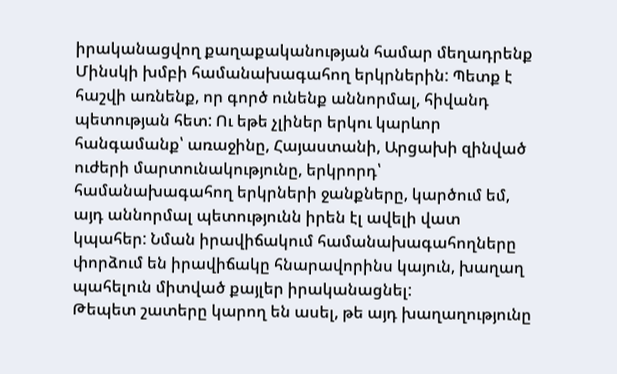իրականացվող քաղաքականության համար մեղադրենք Մինսկի խմբի համանախագահող երկրներին: Պետք է հաշվի առնենք, որ գործ ունենք աննորմալ, հիվանդ պետության հետ: Ու եթե չլիներ երկու կարևոր հանգամանք՝ առաջինը, Հայաստանի, Արցախի զինված ուժերի մարտունակությունը, երկրորդ՝ համանախագահող երկրների ջանքները, կարծում եմ, այդ աննորմալ պետությունն իրեն էլ ավելի վատ կպահեր: Նման իրավիճակում համանախագահողները փորձում են իրավիճակը հնարավորինս կայուն, խաղաղ պահելուն միտված քայլեր իրականացնել:
Թեպետ շատերը կարող են ասել, թե այդ խաղաղությունը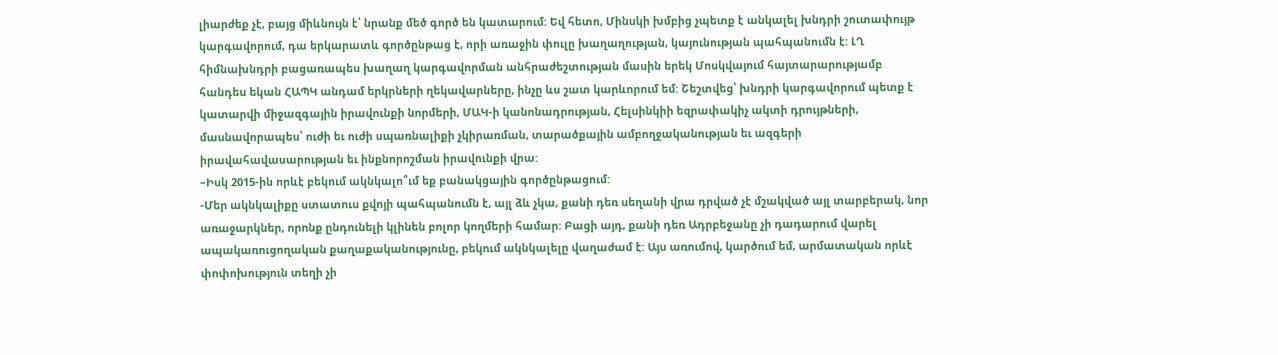լիարժեք չէ, բայց միևնույն է՝ նրանք մեծ գործ են կատարում: Եվ հետո, Մինսկի խմբից չպետք է անկալել խնդրի շուտափույթ կարգավորում, դա երկարատև գործընթաց է, որի առաջին փուլը խաղաղության, կայունության պահպանումն է: ԼՂ հիմնախնդրի բացառապես խաղաղ կարգավորման անհրաժեշտության մասին երեկ Մոսկվայում հայտարարությամբ հանդես եկան ՀԱՊԿ անդամ երկրների ղեկավարները, ինչը ևս շատ կարևորում եմ: Շեշտվեց՝ խնդրի կարգավորում պետք է կատարվի միջազգային իրավունքի նորմերի, ՄԱԿ-ի կանոնադրության, Հելսինկիի եզրափակիչ ակտի դրույթների, մասնավորապես՝ ուժի եւ ուժի սպառնալիքի չկիրառման, տարածքային ամբողջականության եւ ազգերի իրավահավասարության եւ ինքնորոշման իրավունքի վրա:
–Իսկ 2015-ին որևէ բեկում ակնկալո՞ւմ եք բանակցային գործընթացում:
-Մեր ակնկալիքը ստատուս քվոյի պահպանումն է, այլ ձև չկա, քանի դեռ սեղանի վրա դրված չէ մշակված այլ տարբերակ, նոր առաջարկներ, որոնք ընդունելի կլինեն բոլոր կողմերի համար: Բացի այդ, քանի դեռ Ադրբեջանը չի դադարում վարել ապակառուցողական քաղաքականությունը, բեկում ակնկալելը վաղաժամ է: Այս առումով, կարծում եմ, արմատական որևէ փոփոխություն տեղի չի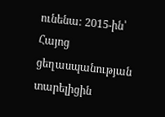ունենա: 2015-ին՝ Հայոց ցեղասպանության տարելիցին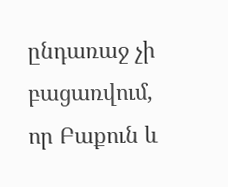ընդառաջ չի բացառվում, որ Բաքուն և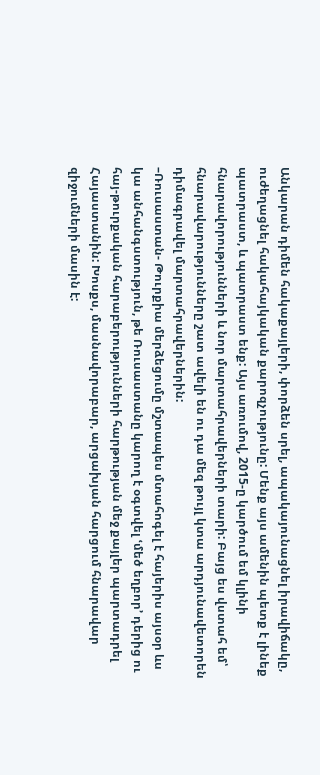Անկարան դիմեն հակաքայլերի, փորձեն սրել, ապակայունացնել իրավիճակը, ուժեղացնել հակահայկական քարոզչությունը: Մենք այս ամենին պետք է լինեք պատրաստ, և պատրաստ ենք: Այս առումով, 2015-ը կարծում եմ կլինի հնարավորությունների և նոր մարտահրավերների տարի: Բայց ես վստահ եմ՝ հնարավարությունները շատ ավելի են ու դա մեզ թույլ կտա արդյունավետորեն դիմագրավել մարտահրավերներին:
–Ռուսաստան- Թուրքիա մերձեցումը մշտապես մտահոգել է հայերիս այսօր ևս կա անհանգստություն, թե Ռուսաստանը կարող է օգտվել ՙմեծ եղբոր՚ դերից ու հայ-թուրքական հարաբերությունների հարթության մեջ քայլեր պարտադրել Հայաստանին: Խոսքս, մասնավորաբար, արցախյան հարցում հնարավար զիջումների մասին է: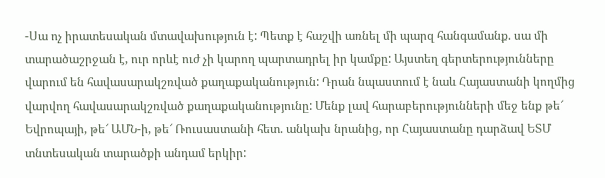-Սա ոչ իրատեսական մտավախություն է: Պետք է հաշվի առնել մի պարզ հանգամանք. սա մի տարածաշրջան է, ուր որևէ ուժ չի կարող պարտադրել իր կամքը: Այստեղ գերտերությունները վարում են հավասարակշռված քաղաքականություն: Դրան նպաստում է նաև Հայաստանի կողմից վարվող հավասարակշռված քաղաքականությունը: Մենք լավ հարաբերությունների մեջ ենք թե՜ Եվրոպայի, թե՜ ԱՄՆ-ի, թե՜ Ռուսաստանի հետ. անկախ նրանից, որ Հայաստանը դարձավ ԵՏՄ տնտեսական տարածքի անդամ երկիր: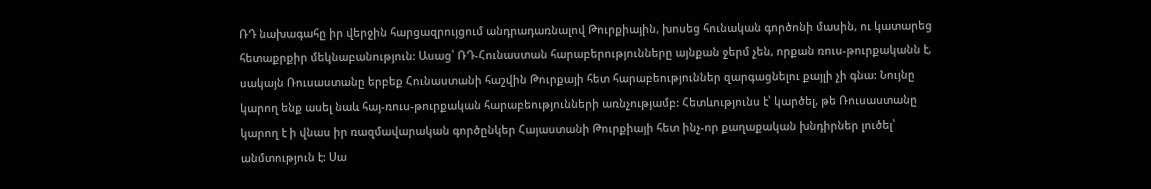ՌԴ նախագահը իր վերջին հարցազրույցում անդրադառնալով Թուրքիային, խոսեց հունական գործոնի մասին, ու կատարեց հետաքրքիր մեկնաբանություն: Ասաց՝ ՌԴ-Հունաստան հարաբերությունները այնքան ջերմ չեն, որքան ռուս-թուրքականն է, սակայն Ռուսաստանը երբեք Հունաստանի հաշվին Թուրքայի հետ հարաբեություններ զարգացնելու քայլի չի գնա: Նույնը կարող ենք ասել նաև հայ-ռուս-թուրքական հարաբեությունների առնչությամբ: Հետևությունս է՝ կարծել, թե Ռուսաստանը կարող է ի վնաս իր ռազմավարական գործընկեր Հայաստանի Թուրքիայի հետ ինչ-որ քաղաքական խնդիրներ լուծել՝ անմտություն է: Սա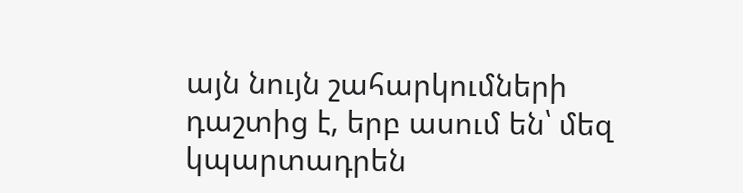այն նույն շահարկումների դաշտից է, երբ ասում են՝ մեզ կպարտադրեն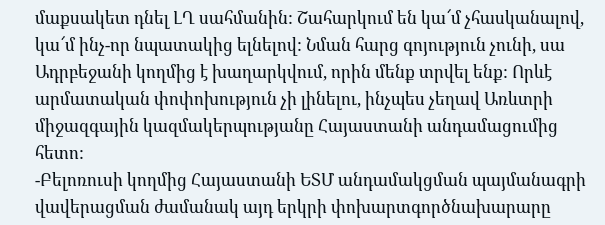մաքսակետ դնել ԼՂ սահմանին: Շահարկում են կա՜մ չհասկանալով, կա՜մ ինչ-որ նպատակից ելնելով: Նման հարց գոյություն չունի, սա Ադրբեջանի կողմից է խաղարկվում, որին մենք տրվել ենք: Որևէ արմատական փոփոխություն չի լինելու, ինչպես չեղավ Առևտրի միջազգային կազմակերպությանը Հայաստանի անդամացումից հետո:
-Բելոռուսի կողմից Հայաստանի ԵՏՄ անդամակցման պայմանագրի վավերացման ժամանակ այդ երկրի փոխարտգործնախարարը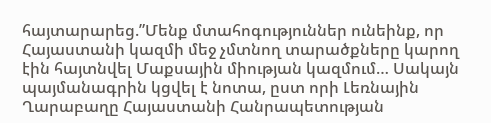հայտարարեց.”Մենք մտահոգություններ ունեինք, որ Հայաստանի կազմի մեջ չմտնող տարածքները կարող էին հայտնվել Մաքսային միության կազմում… Սակայն պայմանագրին կցվել է նոտա, ըստ որի Լեռնային Ղարաբաղը Հայաստանի Հանրապետության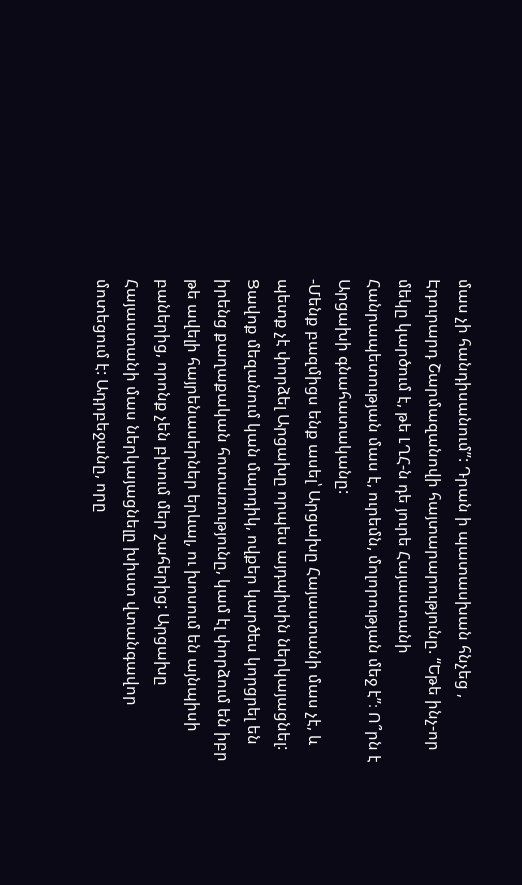մաս չի հանդիսանում”: Դրան ի պատասխան հնչեց , Էդուրարդ Շարմազանովի հայտարարությունը. “Եթե ինչ-որ մեկը կարծում է, թե ԼՂՀ-ն դե յուրե Հայաստանի Հանրապետության մաս է, ուրեմն, մոլորության մեջ է”։ Ո՞րն է Արցախի գնահատականը:
-Մենք բազմիցս ենք ասել՝ Արցախը Հայաստանի մաս չէ, և պետք չէ փորձել Արցախը որպես այդպիսին ներկայացնել: Ցավոք մեզանում կան մարդիկ, ովքեր կարծես կորցրել են իրենց քաղաքական հոտառությունը, կամ էլ փորձում են իբր թե ավելի հայրենասերներ երևալ, ու խոսում են այնպիսի բաներից, որոնք չեն բխում մեր շահերից: Արցախը Հայաստանի մաս ներկայացնելը խիստ վտանգավոր մոտեցում է: Ադրբեջանը, որը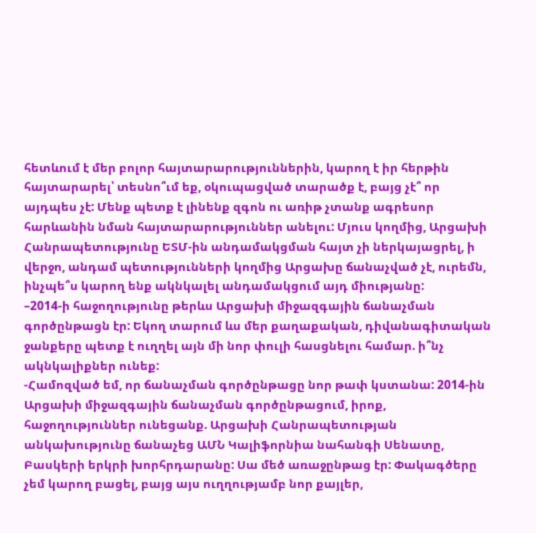հետևում է մեր բոլոր հայտարարություններին, կարող է իր հերթին հայտարարել՝ տեսնո՞ւմ եք, օկուպացված տարածք է, բայց չէ՞ որ այդպես չէ: Մենք պետք է լինենք զգոն ու առիթ չտանք ագրեսոր հարևանին նման հայտարարություններ անելու: Մյուս կողմից, Արցախի Հանրապետությունը ԵՏՄ-ին անդամակցման հայտ չի ներկայացրել, ի վերջո, անդամ պետությունների կողմից Արցախը ճանաչված չէ, ուրեմն, ինչպե՞ս կարող ենք ակնկալել անդամակցում այդ միությանը:
–2014-ի հաջողությունը թերևս Արցախի միջազգային ճանաչման գործընթացն էր: Եկող տարում ևս մեր քաղաքական, դիվանագիտական ջանքերը պետք է ուղղել այն մի նոր փուլի հասցնելու համար. ի՞նչ ակնկալիքներ ունեք:
-Համոզված եմ, որ ճանաչման գործընթացը նոր թափ կստանա: 2014-ին Արցախի միջազգային ճանաչման գործընթացում, իրոք, հաջողություններ ունեցանք. Արցախի Հանրապետության անկախությունը ճանաչեց ԱՄՆ Կալիֆորնիա նահանգի Սենատը, Բասկերի երկրի խորհրդարանը: Սա մեծ առաջընթաց էր: Փակագծերը չեմ կարող բացել, բայց այս ուղղությամբ նոր քայլեր,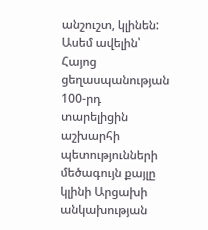անշուշտ, կլինեն: Ասեմ ավելին՝ Հայոց ցեղասպանության 100-րդ տարելիցին աշխարհի պետությունների մեծագույն քայլը կլինի Արցախի անկախության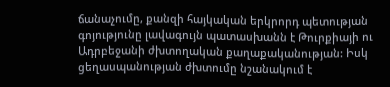ճանաչումը, քանզի հայկական երկրորդ պետության գոյությունը լավագույն պատասխանն է Թուրքիայի ու Ադրբեջանի ժխտողական քաղաքականության: Իսկ ցեղասպանության ժխտումը նշանակում է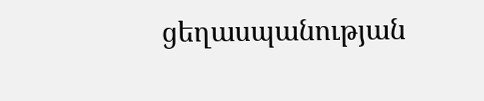ցեղասպանության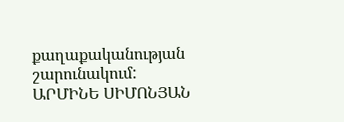քաղաքականության շարունակում:
ԱՐՄԻՆԵ ՍԻՄՈՆՅԱՆ